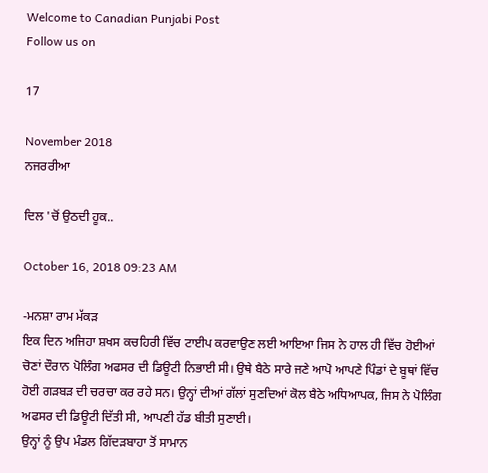Welcome to Canadian Punjabi Post
Follow us on

17

November 2018
ਨਜਰਰੀਆ

ਦਿਲ 'ਚੋਂ ਉਠਦੀ ਹੂਕ..

October 16, 2018 09:23 AM

-ਮਨਸ਼ਾ ਰਾਮ ਮੱਕੜ
ਇਕ ਦਿਨ ਅਜਿਹਾ ਸ਼ਖਸ ਕਚਹਿਰੀ ਵਿੱਚ ਟਾਈਪ ਕਰਵਾਉਣ ਲਈ ਆਇਆ ਜਿਸ ਨੇ ਹਾਲ ਹੀ ਵਿੱਚ ਹੋਈਆਂ ਚੋਣਾਂ ਦੌਰਾਨ ਪੋਲਿੰਗ ਅਫਸਰ ਦੀ ਡਿਊਟੀ ਨਿਭਾਈ ਸੀ। ਉਥੇ ਬੈਠੇ ਸਾਰੇ ਜਣੇ ਆਪੋ ਆਪਣੇ ਪਿੰਡਾਂ ਦੇ ਬੂਥਾਂ ਵਿੱਚ ਹੋਈ ਗੜਬੜ ਦੀ ਚਰਚਾ ਕਰ ਰਹੇ ਸਨ। ਉਨ੍ਹਾਂ ਦੀਆਂ ਗੱਲਾਂ ਸੁਣਦਿਆਂ ਕੋਲ ਬੈਠੇ ਅਧਿਆਪਕ, ਜਿਸ ਨੇ ਪੋਲਿੰਗ ਅਫਸਰ ਦੀ ਡਿਊਟੀ ਦਿੱਤੀ ਸੀ, ਆਪਣੀ ਹੱਡ ਬੀਤੀ ਸੁਣਾਈ।
ਉਨ੍ਹਾਂ ਨੂੰ ਉਪ ਮੰਡਲ ਗਿੱਦੜਬਾਹਾ ਤੋਂ ਸਾਮਾਨ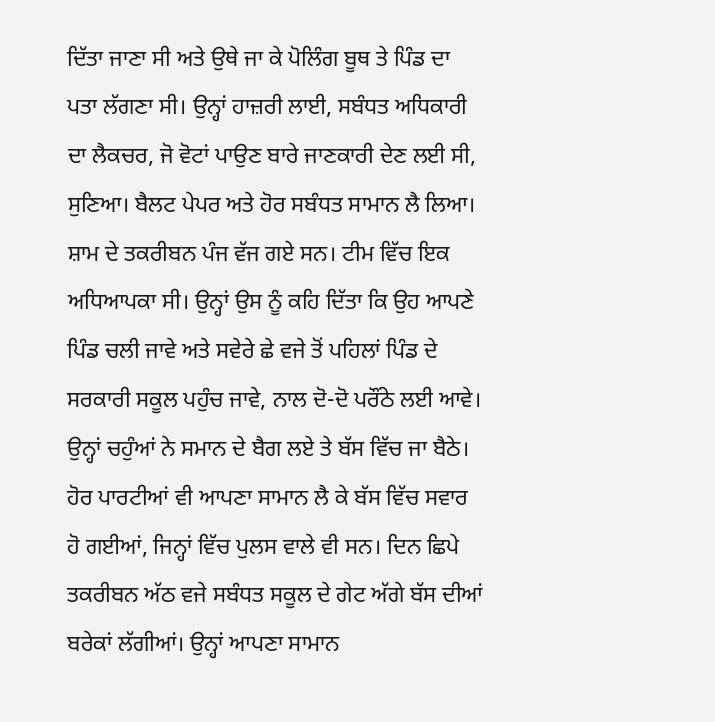ਦਿੱਤਾ ਜਾਣਾ ਸੀ ਅਤੇ ਉਥੇ ਜਾ ਕੇ ਪੋਲਿੰਗ ਬੂਥ ਤੇ ਪਿੰਡ ਦਾ ਪਤਾ ਲੱਗਣਾ ਸੀ। ਉਨ੍ਹਾਂ ਹਾਜ਼ਰੀ ਲਾਈ, ਸਬੰਧਤ ਅਧਿਕਾਰੀ ਦਾ ਲੈਕਚਰ, ਜੋ ਵੋਟਾਂ ਪਾਉਣ ਬਾਰੇ ਜਾਣਕਾਰੀ ਦੇਣ ਲਈ ਸੀ, ਸੁਣਿਆ। ਬੈਲਟ ਪੇਪਰ ਅਤੇ ਹੋਰ ਸਬੰਧਤ ਸਾਮਾਨ ਲੈ ਲਿਆ। ਸ਼ਾਮ ਦੇ ਤਕਰੀਬਨ ਪੰਜ ਵੱਜ ਗਏ ਸਨ। ਟੀਮ ਵਿੱਚ ਇਕ ਅਧਿਆਪਕਾ ਸੀ। ਉਨ੍ਹਾਂ ਉਸ ਨੂੰ ਕਹਿ ਦਿੱਤਾ ਕਿ ਉਹ ਆਪਣੇ ਪਿੰਡ ਚਲੀ ਜਾਵੇ ਅਤੇ ਸਵੇਰੇ ਛੇ ਵਜੇ ਤੋਂ ਪਹਿਲਾਂ ਪਿੰਡ ਦੇ ਸਰਕਾਰੀ ਸਕੂਲ ਪਹੁੰਚ ਜਾਵੇ, ਨਾਲ ਦੋ-ਦੋ ਪਰੌਂਠੇ ਲਈ ਆਵੇ। ਉਨ੍ਹਾਂ ਚਹੁੰਆਂ ਨੇ ਸਮਾਨ ਦੇ ਬੈਗ ਲਏ ਤੇ ਬੱਸ ਵਿੱਚ ਜਾ ਬੈਠੇ। ਹੋਰ ਪਾਰਟੀਆਂ ਵੀ ਆਪਣਾ ਸਾਮਾਨ ਲੈ ਕੇ ਬੱਸ ਵਿੱਚ ਸਵਾਰ ਹੋ ਗਈਆਂ, ਜਿਨ੍ਹਾਂ ਵਿੱਚ ਪੁਲਸ ਵਾਲੇ ਵੀ ਸਨ। ਦਿਨ ਛਿਪੇ ਤਕਰੀਬਨ ਅੱਠ ਵਜੇ ਸਬੰਧਤ ਸਕੂਲ ਦੇ ਗੇਟ ਅੱਗੇ ਬੱਸ ਦੀਆਂ ਬਰੇਕਾਂ ਲੱਗੀਆਂ। ਉਨ੍ਹਾਂ ਆਪਣਾ ਸਾਮਾਨ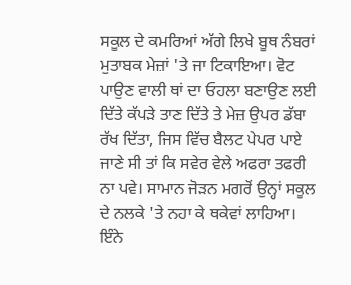ਸਕੂਲ ਦੇ ਕਮਰਿਆਂ ਅੱਗੇ ਲਿਖੇ ਬੂਥ ਨੰਬਰਾਂ ਮੁਤਾਬਕ ਮੇਜ਼ਾਂ 'ਤੇ ਜਾ ਟਿਕਾਇਆ। ਵੋਟ ਪਾਉਣ ਵਾਲੀ ਥਾਂ ਦਾ ਓਹਲਾ ਬਣਾਉਣ ਲਈ ਦਿੱਤੇ ਕੱਪੜੇ ਤਾਣ ਦਿੱਤੇ ਤੇ ਮੇਜ਼ ਉਪਰ ਡੱਬਾ ਰੱਖ ਦਿੱਤਾ, ਜਿਸ ਵਿੱਚ ਬੈਲਟ ਪੇਪਰ ਪਾਏ ਜਾਣੇ ਸੀ ਤਾਂ ਕਿ ਸਵੇਰ ਵੇਲੇ ਅਫਰਾ ਤਫਰੀ ਨਾ ਪਵੇ। ਸਾਮਾਨ ਜੋੜਨ ਮਗਰੋਂ ਉਨ੍ਹਾਂ ਸਕੂਲ ਦੇ ਨਲਕੇ 'ਤੇ ਨਹਾ ਕੇ ਥਕੇਵਾਂ ਲਾਹਿਆ।
ਇੰਨੇ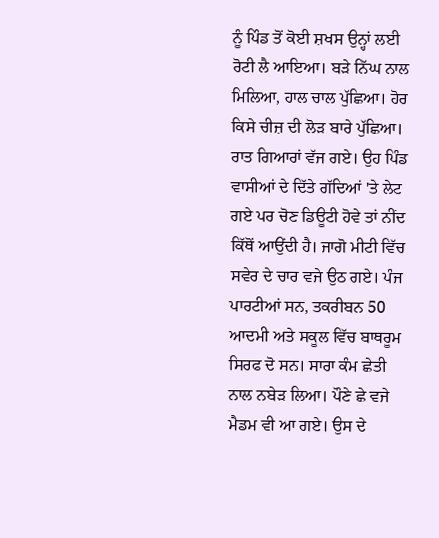ਨੂੰ ਪਿੰਡ ਤੋਂ ਕੋਈ ਸ਼ਖਸ ਉਨ੍ਹਾਂ ਲਈ ਰੋਟੀ ਲੈ ਆਇਆ। ਬੜੇ ਨਿੱਘ ਨਾਲ ਮਿਲਿਆ, ਹਾਲ ਚਾਲ ਪੁੱਛਿਆ। ਹੋਰ ਕਿਸੇ ਚੀਜ਼ ਦੀ ਲੋੜ ਬਾਰੇ ਪੁੱਛਿਆ। ਰਾਤ ਗਿਆਰਾਂ ਵੱਜ ਗਏ। ਉਹ ਪਿੰਡ ਵਾਸੀਆਂ ਦੇ ਦਿੱਤੇ ਗੱਦਿਆਂ 'ਤੇ ਲੇਟ ਗਏ ਪਰ ਚੋਣ ਡਿਊਟੀ ਹੋਵੇ ਤਾਂ ਨੀਂਦ ਕਿੱਥੋਂ ਆਉਂਦੀ ਹੈ। ਜਾਗੋ ਮੀਟੀ ਵਿੱਚ ਸਵੇਰ ਦੇ ਚਾਰ ਵਜੇ ਉਠ ਗਏ। ਪੰਜ ਪਾਰਟੀਆਂ ਸਨ, ਤਕਰੀਬਨ 50 ਆਦਮੀ ਅਤੇ ਸਕੂਲ ਵਿੱਚ ਬਾਥਰੂਮ ਸਿਰਫ ਦੋ ਸਨ। ਸਾਰਾ ਕੰਮ ਛੇਤੀ ਨਾਲ ਨਬੇੜ ਲਿਆ। ਪੌਣੇ ਛੇ ਵਜੇ ਮੈਡਮ ਵੀ ਆ ਗਏ। ਉਸ ਦੇ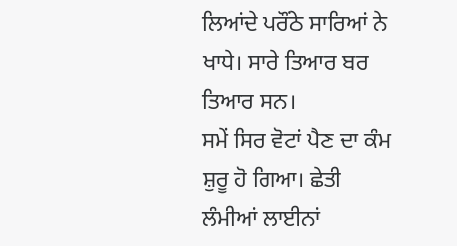ਲਿਆਂਦੇ ਪਰੌਂਠੇ ਸਾਰਿਆਂ ਨੇ ਖਾਧੇ। ਸਾਰੇ ਤਿਆਰ ਬਰ ਤਿਆਰ ਸਨ।
ਸਮੇਂ ਸਿਰ ਵੋਟਾਂ ਪੈਣ ਦਾ ਕੰਮ ਸ਼ੁਰੂ ਹੋ ਗਿਆ। ਛੇਤੀ ਲੰਮੀਆਂ ਲਾਈਨਾਂ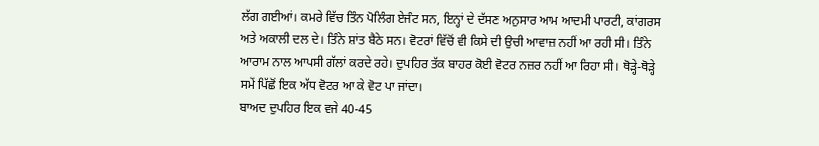ਲੱਗ ਗਈਆਂ। ਕਮਰੇ ਵਿੱਚ ਤਿੰਨ ਪੋਲਿੰਗ ਏਜੰਟ ਸਨ, ਇਨ੍ਹਾਂ ਦੇ ਦੱਸਣ ਅਨੁਸਾਰ ਆਮ ਆਦਮੀ ਪਾਰਟੀ, ਕਾਂਗਰਸ ਅਤੇ ਅਕਾਲੀ ਦਲ ਦੇ। ਤਿੰਨੇ ਸ਼ਾਂਤ ਬੈਠੇ ਸਨ। ਵੋਟਰਾਂ ਵਿੱਚੋਂ ਵੀ ਕਿਸੇ ਦੀ ਉਚੀ ਆਵਾਜ਼ ਨਹੀਂ ਆ ਰਹੀ ਸੀ। ਤਿੰਨੇ ਆਰਾਮ ਨਾਲ ਆਪਸੀ ਗੱਲਾਂ ਕਰਦੇ ਰਹੇ। ਦੁਪਹਿਰ ਤੱਕ ਬਾਹਰ ਕੋਈ ਵੋਟਰ ਨਜ਼ਰ ਨਹੀਂ ਆ ਰਿਹਾ ਸੀ। ਥੋੜ੍ਹੇ-ਥੋੜ੍ਹੇ ਸਮੇਂ ਪਿੱਛੋਂ ਇਕ ਅੱਧ ਵੋਟਰ ਆ ਕੇ ਵੋਟ ਪਾ ਜਾਂਦਾ।
ਬਾਅਦ ਦੁਪਹਿਰ ਇਕ ਵਜੇ 40-45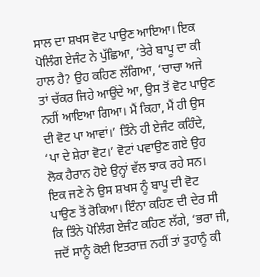ਸਾਲ ਦਾ ਸ਼ਖਸ ਵੋਟ ਪਾਉਣ ਆਇਆ। ਇਕ ਪੋਲਿੰਗ ਏਜੰਟ ਨੇ ਪੁੱਛਿਆ, ‘ਤੇਰੇ ਬਾਪੂ ਦਾ ਕੀ ਹਾਲ ਹੈ? ਉਹ ਕਹਿਣ ਲੱਗਿਆ, ‘ਚਾਚਾ ਅਜੇ ਤਾਂ ਚੱਕਰ ਜਿਹੇ ਆਉਂਦੇ ਆ, ਉਸ ਤੋਂ ਵੋਟ ਪਾਉਣ ਨਹੀਂ ਆਇਆ ਗਿਆ। ਮੈਂ ਕਿਹਾ, ਮੈਂ ਹੀ ਉਸ ਦੀ ਵੋਟ ਪਾ ਆਵਾਂ।’ ਤਿੰਨੇ ਹੀ ਏਜੰਟ ਕਹਿੰਦੇ, ‘ਪਾ ਦੇ ਸ਼ੇਰਾ ਵੋਟ।’ ਵੋਟਾਂ ਪਵਾਉਣ ਗਏ ਉਹ ਲੋਕ ਹੈਰਾਨ ਹੋਏ ਉਨ੍ਹਾਂ ਵੱਲ ਝਾਕ ਰਹੇ ਸਨ। ਇਕ ਜਣੇ ਨੇ ਉਸ ਸ਼ਖਸ ਨੂੰ ਬਾਪੂ ਦੀ ਵੋਟ ਪਾਉਣ ਤੋਂ ਰੋਕਿਆ। ਇੰਨਾ ਕਹਿਣ ਦੀ ਦੇਰ ਸੀ ਕਿ ਤਿੰਨੇ ਪੋਲਿੰਗ ਏਜੰਟ ਕਹਿਣ ਲੱਗੇ, ‘ਭਰਾ ਜੀ, ਜਦੋਂ ਸਾਨੂੰ ਕੋਈ ਇਤਰਾਜ਼ ਨਹੀਂ ਤਾਂ ਤੁਹਾਨੂੰ ਕੀ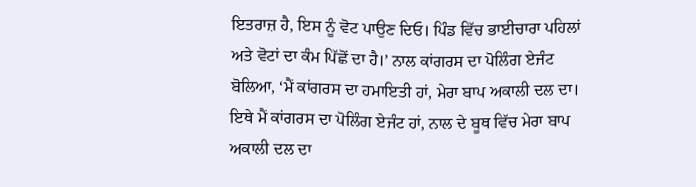ਇਤਰਾਜ਼ ਹੈ, ਇਸ ਨੂੰ ਵੋਟ ਪਾਉਣ ਦਿਓ। ਪਿੰਡ ਵਿੱਚ ਭਾਈਚਾਰਾ ਪਹਿਲਾਂ ਅਤੇ ਵੋਟਾਂ ਦਾ ਕੰਮ ਪਿੱਛੋਂ ਦਾ ਹੈ।’ ਨਾਲ ਕਾਂਗਰਸ ਦਾ ਪੋਲਿੰਗ ਏਜੰਟ ਬੋਲਿਆ, ‘ਮੈਂ ਕਾਂਗਰਸ ਦਾ ਹਮਾਇਤੀ ਹਾਂ, ਮੇਰਾ ਬਾਪ ਅਕਾਲੀ ਦਲ ਦਾ। ਇਥੇ ਮੈਂ ਕਾਂਗਰਸ ਦਾ ਪੋਲਿੰਗ ਏਜੰਟ ਹਾਂ, ਨਾਲ ਦੇ ਬੂਥ ਵਿੱਚ ਮੇਰਾ ਬਾਪ ਅਕਾਲੀ ਦਲ ਦਾ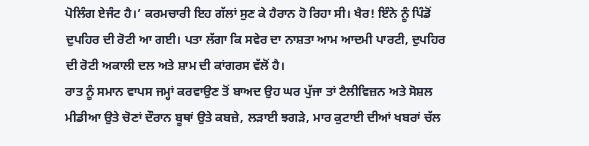ਪੋਲਿੰਗ ਏਜੰਟ ਹੈ।’ ਕਰਮਚਾਰੀ ਇਹ ਗੱਲਾਂ ਸੁਣ ਕੇ ਹੈਰਾਨ ਹੋ ਰਿਹਾ ਸੀ। ਖੈਰ! ਇੰਨੇ ਨੂੰ ਪਿੰਡੋਂ ਦੁਪਹਿਰ ਦੀ ਰੋਟੀ ਆ ਗਈ। ਪਤਾ ਲੱਗਾ ਕਿ ਸਵੇਰ ਦਾ ਨਾਸ਼ਤਾ ਆਮ ਆਦਮੀ ਪਾਰਟੀ, ਦੁਪਹਿਰ ਦੀ ਰੋਟੀ ਅਕਾਲੀ ਦਲ ਅਤੇ ਸ਼ਾਮ ਦੀ ਕਾਂਗਰਸ ਵੱਲੋਂ ਹੈ।
ਰਾਤ ਨੂੰ ਸਮਾਨ ਵਾਪਸ ਜਮ੍ਹਾਂ ਕਰਵਾਉਣ ਤੋਂ ਬਾਅਦ ਉਹ ਘਰ ਪੁੱਜਾ ਤਾਂ ਟੈਲੀਵਿਜ਼ਨ ਅਤੇ ਸੋਸ਼ਲ ਮੀਡੀਆ ਉਤੇ ਚੋਣਾਂ ਦੌਰਾਨ ਬੂਥਾਂ ਉਤੇ ਕਬਜ਼ੇ, ਲੜਾਈ ਝਗੜੇ, ਮਾਰ ਕੁਟਾਈ ਦੀਆਂ ਖਬਰਾਂ ਚੱਲ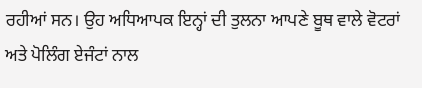ਰਹੀਆਂ ਸਨ। ਉਹ ਅਧਿਆਪਕ ਇਨ੍ਹਾਂ ਦੀ ਤੁਲਨਾ ਆਪਣੇ ਬੂਥ ਵਾਲੇ ਵੋਟਰਾਂ ਅਤੇ ਪੋਲਿੰਗ ਏਜੰਟਾਂ ਨਾਲ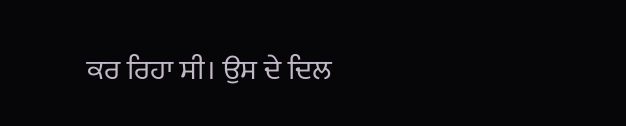ਕਰ ਰਿਹਾ ਸੀ। ਉਸ ਦੇ ਦਿਲ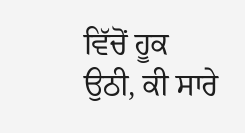ਵਿੱਚੋਂ ਹੂਕ ਉਠੀ, ਕੀ ਸਾਰੇ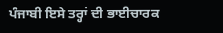ਪੰਜਾਬੀ ਇਸੇ ਤਰ੍ਹਾਂ ਦੀ ਭਾਈਚਾਰਕ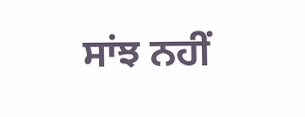ਸਾਂਝ ਨਹੀਂ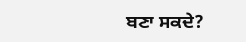ਬਣਾ ਸਕਦੇ?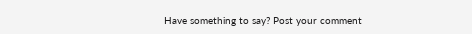Have something to say? Post your comment